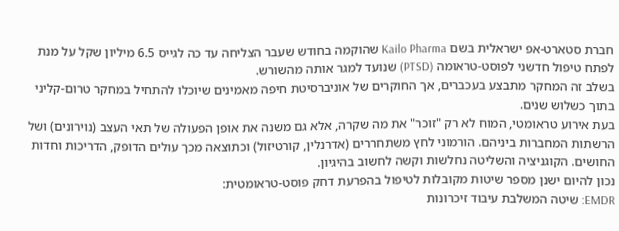חברת סטארט-אפ ישראלית בשם Kailo Pharma שהוקמה בחודש שעבר הצליחה עד כה לגייס 6.5 מיליון שקל על מנת לפתח טיפול חדשני לפוסט-טראומה (PTSD) שנועד למגר אותה מהשורש.
בשלב זה המחקר מתבצע בעכברים, אך החוקרים של אוניברסיטת חיפה מאמינים שיוכלו להתחיל במחקר טרום-קליני בתוך כשלוש שנים.
בעת אירוע טראומטי, המוח לא רק "זוכר" את מה שקרה, אלא גם משנה את אופן הפעולה של תאי העצב (נוירונים) ושל הרשתות המחברות ביניהם. הורמוני לחץ משתחררים (אדרנלין, קורטיזול) וכתוצאה מכך עולים הדופק, הדריכות וחדות החושים. הקוגניציה והשליטה נחלשות וקשה לחשוב בהיגיון.
נכון להיום ישנן מספר שיטות מקובלות לטיפול בהפרעת דחק פוסט-טראומטית:
EMDR: שיטה המשלבת עיבוד זיכרונות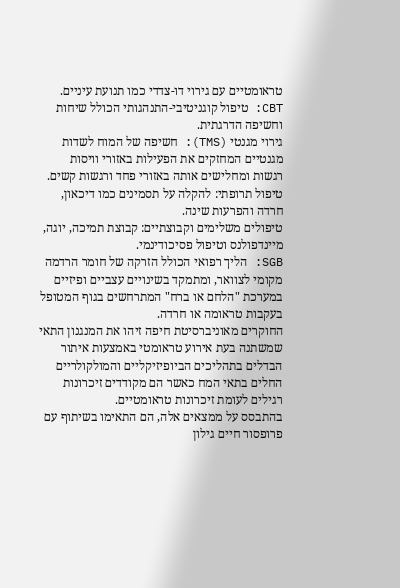טראומטיים עם גירוי דו-צדדי כמו תנועת עיניים.
CBT: טיפול קוגניטיבי-התנהגותי הכולל שיחות וחשיפה הדרגתית.
גירוי מגנטי (TMS): חשיפה של המוח לשדות מגנטיים המחזקים את הפעילות באזורי וויסות רגשות ומחלישים אותה באזורי פחד ורגשות קשים.
טיפול תרופתי: להקלה על תסמינים כמו דיכאון, חרדה והפרעות שינה.
טיפולים משלימים וקבוצתיים: קבוצת תמיכה, יוגה, מיינדפולנס וטיפול פסיכודינמי.
SGB: הליך רפואי הכולל הזרקה של חומר הרדמה מקומי לצוואר, ומתמקד בשינויים עצביים ופיזיים במערכת "הלחם או ברח" המתרחשים בגוף המטופל בעקבות טראומה או חרדה.
החוקרים מאוניברסיטת חיפה זיהו את המנגנון התאי שמשתנה בעת אירוע טראומטי באמצעות איתור הבדלים בתהליכים הביופיזיקליים והמולקולריים החלים בתאי המח כאשר הם מקודדים זיכרונות רגילים לעומת זיכרונות טראומטיים.
בהתבסס על ממצאים אלה, הם התאימו בשיתוף עם פרופסור חיים גילון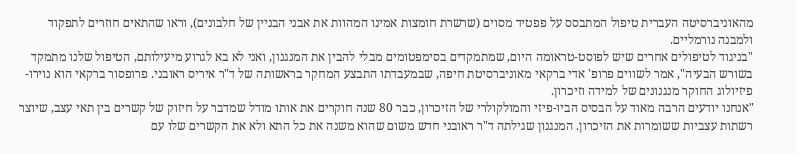מהאוניברסיטה העברית טיפול המתבסס על פפטיד מסוים (שרשרת חומצות אמינו המהוות את אבני הבניין של חלבונים), וראו שהתאים חוזרים לתפקוד ולמבנה נורמליים.
"בניגוד לטיפולים אחרים שיש לפוסט-טראומה היום, שמתמקדים בסימפטומים מבלי להבין את המנגנון, ואני לא בא לגרוע מיעילותם, הטיפול שלנו מתמקד בשורש הבעיה", אמר לשווים פרופ' אדי ברקאי מאוניברסיטת חיפה, שבמעבדתו התבצע המחקר בראשותה של ד"ר איריס ראובני. פרופסור ברקאי הוא נוירו-פיזיולוג החוקר מנגנונים של למידה וזיכרון.
"אנחנו יודעים הרבה מאוד על הבסיס הביו-פיזי והמולקולרי של הזיכרון, כבר 80 שנה חוקרים את אותו מודל שמדבר על חיזוק של קשרים בין תאי עצב, שיוצר רשתות עצביות ששומרות את הזיכרון. המנגנון שגילתה ד"ר ראובני חדש משום שהוא משנה את כל התא ולא את הקשרים שלו עם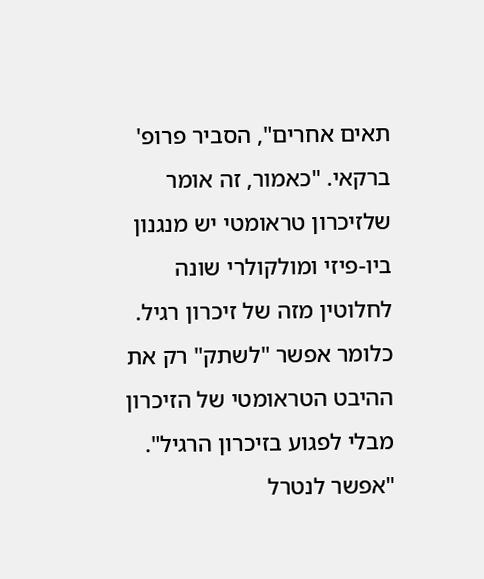תאים אחרים", הסביר פרופ' ברקאי. "כאמור, זה אומר שלזיכרון טראומטי יש מנגנון ביו-פיזי ומולקולרי שונה לחלוטין מזה של זיכרון רגיל. כלומר אפשר "לשתק" רק את ההיבט הטראומטי של הזיכרון מבלי לפגוע בזיכרון הרגיל".
"אפשר לנטרל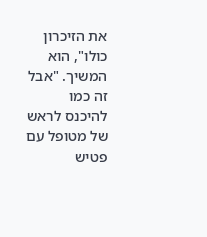את הזיכרון כולו", הוא המשיך. "אבל זה כמו להיכנס לראש של מטופל עם פטיש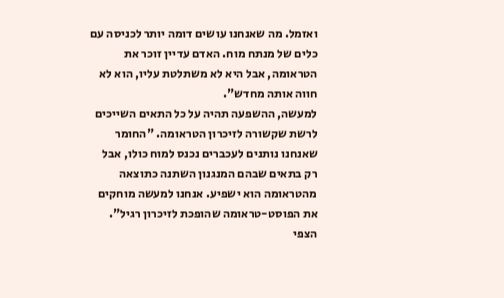ואזמל. מה שאנחנו עושים דומה יותר לכניסה עם כלים של מנתח מוח. האדם עדיין זוכר את הטראומה, אבל היא לא משתלטת עליו, הוא לא חווה אותה מחדש".
למעשה, ההשפעה תהיה על כל התאים השייכים לרשת שקשורה לזיכרון הטראומה. "החומר שאנחנו נותנים לעכברים נכנס למוח כולו, אבל רק בתאים שבהם המנגנון השתנה כתוצאה מהטראומה הוא ישפיע. אנחנו למעשה מוחקים את הפוסט-טראומה שהופכת לזיכרון רגיל".
הצפי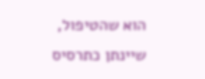הוא שהטיפול, שיינתן כתרסיס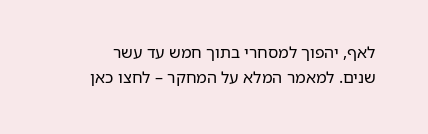לאף, יהפוך למסחרי בתוך חמש עד עשר שנים. למאמר המלא על המחקר – לחצו כאן